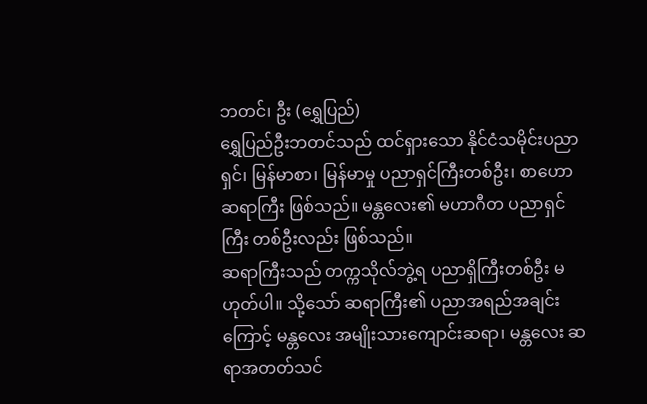ဘတင်၊ ဦး (ရွှေပြည်)
ရွှေပြည်ဦးဘတင်သည် ထင်ရှားသော နိုင်ငံသမိုင်းပညာရှင်၊ မြန်မာစာ၊ မြန်မာမှု ပညာရှင်ကြီးတစ်ဦး၊ စာဟောဆရာကြီး ဖြစ်သည်။ မန္တလေး၏ မဟာဂီတ ပညာရှင်ကြီး တစ်ဦးလည်း ဖြစ်သည်။
ဆရာကြီးသည် တက္ကသိုလ်ဘွဲ့ရ ပညာရှိကြီးတစ်ဦး မဟုတ်ပါ။ သို့သော် ဆရာကြီး၏ ပညာအရည်အချင်းကြောင့် မန္တလေး အမျိုးသားကျောင်းဆရာ၊ မန္တလေး ဆရာအတတ်သင်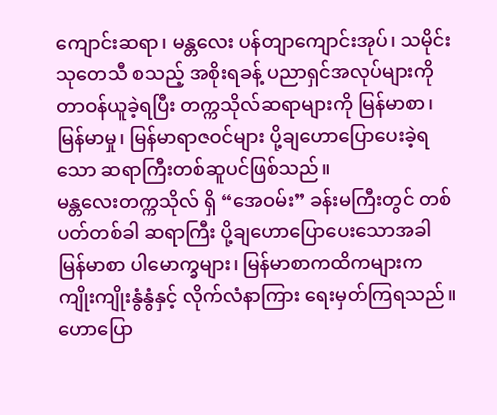ကျောင်းဆရာ၊ မန္တလေး ပန်တျာကျောင်းအုပ်၊ သမိုင်းသုတေသီ စသည့် အစိုးရခန့် ပညာရှင်အလုပ်များကို တာဝန်ယူခဲ့ရပြီး တက္ကသိုလ်ဆရာများကို မြန်မာစာ၊ မြန်မာမှု၊ မြန်မာရာဇဝင်များ ပို့ချဟောပြောပေးခဲ့ရသော ဆရာကြီးတစ်ဆူပင်ဖြစ်သည်။
မန္တလေးတက္ကသိုလ် ရှိ “အေဝမ်း” ခန်းမကြီးတွင် တစ်ပတ်တစ်ခါ ဆရာကြီး ပို့ချဟောပြောပေးသောအခါ မြန်မာစာ ပါမောက္ခများ၊ မြန်မာစာကထိကများက ကျိုးကျိုးနွံနွံနှင့် လိုက်လံနာကြား ရေးမှတ်ကြရသည်။ ဟောပြော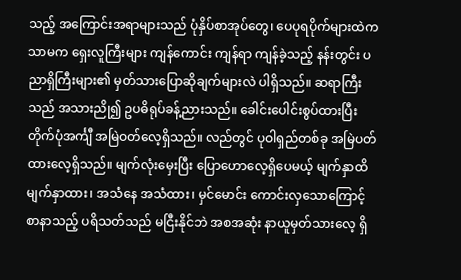သည့် အကြောင်းအရာများသည် ပုံနှိပ်စာအုပ်တွေ၊ ပေပုရပိုက်များထဲကသာမက ရှေးလူကြီးများ ကျန်ကောင်း ကျန်ရာ ကျန်ခဲ့သည့် နန်းတွင်း ပညာရှိကြီးများ၏ မှတ်သားပြောဆိုချက်များလဲ ပါရှိသည်။ ဆရာကြီးသည် အသားညို၍ ဥပဓိရုပ်ခန့်ညားသည်။ ခေါင်းပေါင်းစွပ်ထားပြီး တိုက်ပုံအင်္ကျီ အမြဲဝတ်လေ့ရှိသည်။ လည်တွင် ပုဝါရှည်တစ်ခု အမြဲပတ်ထားလေ့ရှိသည်။ မျက်လုံးမှေးပြီး ပြောဟောလေ့ရှိပေမယ့် မျက်နှာထိ မျက်နှာထား၊ အသံနေ အသံထား၊ မှင်မောင်း ကောင်းလှသောကြောင့် စာနာသည့် ပရိသတ်သည် မငြီးနိုင်ဘဲ အစအဆုံး နာယူမှတ်သားလေ့ ရှိ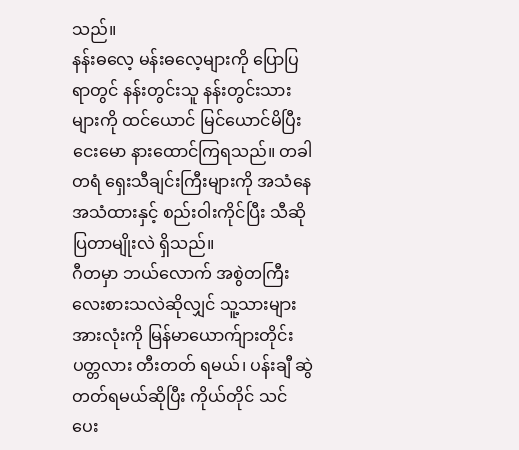သည်။
နန်းဓလေ့ မန်းဓလေ့များကို ပြောပြရာတွင် နန်းတွင်းသူ နန်းတွင်းသားများကို ထင်ယောင် မြင်ယောင်မိပြီး ငေးမော နားထောင်ကြရသည်။ တခါတရံ ရှေးသီချင်းကြီးများကို အသံနေ အသံထားနှင့် စည်းဝါးကိုင်ပြီး သီဆိုပြတာမျိုးလဲ ရှိသည်။
ဂီတမှာ ဘယ်လောက် အစွဲတကြီး လေးစားသလဲဆိုလျှင် သူ့သားများအားလုံးကို မြန်မာယောက်ျားတိုင်း ပတ္တလား တီးတတ် ရမယ်၊ ပန်းချီ ဆွဲတတ်ရမယ်ဆိုပြီး ကိုယ်တိုင် သင်ပေး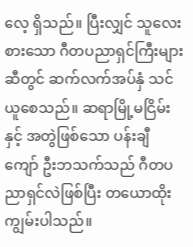လေ့ ရှိသည်။ ပြီးလျှင် သူလေးစားသော ဂီတပညာရှင်ကြီးများဆီတွင် ဆက်လက်အပ်နှံ သင်ယူစေသည်။ ဆရာမြို့မငြိမ်းနှင့် အတွဲဖြစ်သော ပန်းချီကျော် ဦးဘသက်သည် ဂီတပညာရှင်လဲဖြစ်ပြီး တယောထိုး ကျွမ်းပါသည်။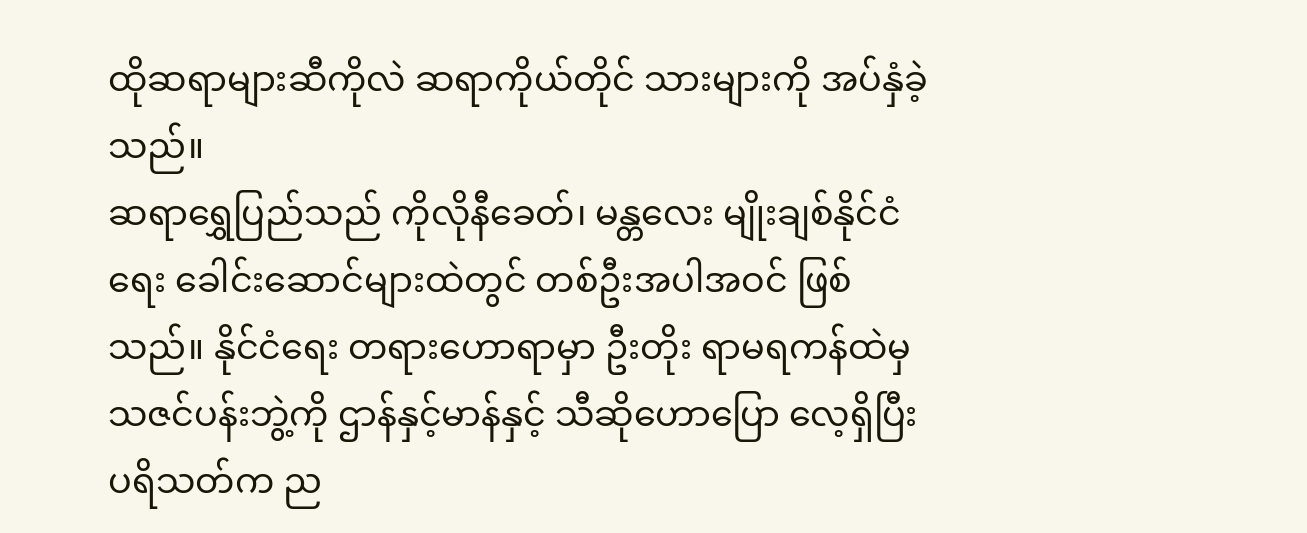ထိုဆရာများဆီကိုလဲ ဆရာကိုယ်တိုင် သားများကို အပ်နှံခဲ့သည်။
ဆရာရွှေပြည်သည် ကိုလိုနီခေတ်၊ မန္တလေး မျိုးချစ်နိုင်ငံရေး ခေါင်းဆောင်များထဲတွင် တစ်ဦးအပါအဝင် ဖြစ်သည်။ နိုင်ငံရေး တရားဟောရာမှာ ဦးတိုး ရာမရကန်ထဲမှ သဇင်ပန်းဘွဲ့ကို ဌာန်နှင့်မာန်နှင့် သီဆိုဟောပြော လေ့ရှိပြီး ပရိသတ်က ည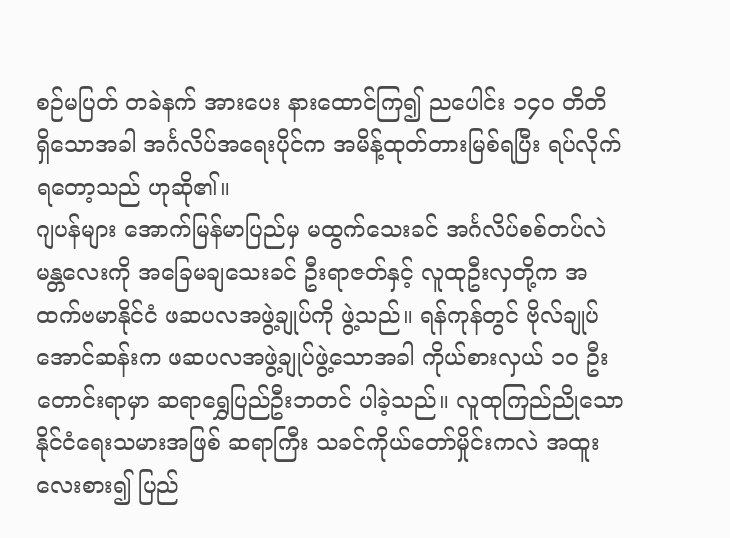စဉ်မပြတ် တခဲနက် အားပေး နားထောင်ကြ၍ ညပေါင်း ၁၄၀ တိတိ ရှိသောအခါ အင်္ဂလိပ်အရေးပိုင်က အမိန့်ထုတ်တားမြစ်ရပြီး ရပ်လိုက်ရတော့သည် ဟုဆို၏။
ဂျပန်များ အောက်မြန်မာပြည်မှ မထွက်သေးခင် အင်္ဂလိပ်စစ်တပ်လဲ မန္တလေးကို အခြေမချသေးခင် ဦးရာဇတ်နှင့် လူထုဦးလှတို့က အထက်ဗမာနိုင်ငံ ဖဆပလအဖွဲ့ချုပ်ကို ဖွဲ့သည်။ ရန်ကုန်တွင် ဗိုလ်ချုပ်အောင်ဆန်းက ဖဆပလအဖွဲ့ချုပ်ဖွဲ့သောအခါ ကိုယ်စားလှယ် ၁၀ ဦး တောင်းရာမှာ ဆရာရွှေပြည်ဦးဘတင် ပါခဲ့သည်။ လူထုကြည်ညိုသော နိုင်ငံရေးသမားအဖြစ် ဆရာကြီး သခင်ကိုယ်တော်မှိုင်းကလဲ အထူးလေးစား၍ ပြည်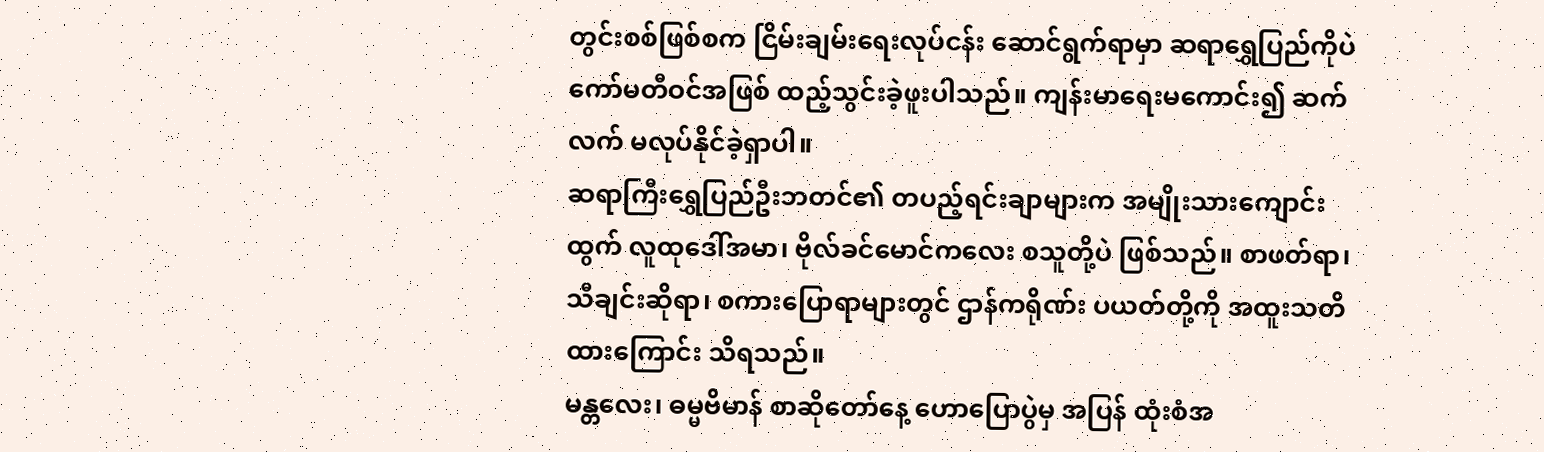တွင်းစစ်ဖြစ်စက ငြိမ်းချမ်းရေးလုပ်ငန်း ဆောင်ရွက်ရာမှာ ဆရာရွှေပြည်ကိုပဲ ကော်မတီဝင်အဖြစ် ထည့်သွင်းခဲ့ဖူးပါသည်။ ကျန်းမာရေးမကောင်း၍ ဆက်လက် မလုပ်နိုင်ခဲ့ရှာပါ။
ဆရာကြီးရွှေပြည်ဦးဘတင်၏ တပည့်ရင်းချာများက အမျိုးသားကျောင်းထွက် လူထုဒေါ်အမာ၊ ဗိုလ်ခင်မောင်ကလေး စသူတို့ပဲ ဖြစ်သည်။ စာဖတ်ရာ၊ သီချင်းဆိုရာ၊ စကားပြောရာများတွင် ဌာန်ကရိုဏ်း ပယတ်တို့ကို အထူးသတိထားကြောင်း သိရသည်။
မန္တလေး၊ ဓမ္မဗိမာန် စာဆိုတော်နေ့ ဟောပြောပွဲမှ အပြန် ထုံးစံအ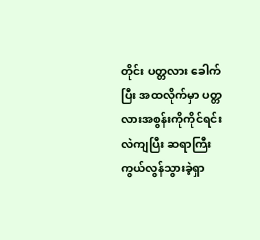တိုင်း ပတ္တလား ခေါက်ပြီး အထလိုက်မှာ ပတ္တလားအစွန်းကိုကိုင်ရင်းလဲကျပြီး ဆရာကြီး ကွယ်လွန်သွားခဲ့ရှာ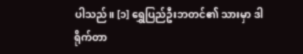ပါသည်။ [၁] ရွှေပြည်ဦးဘတင်၏ သားမှာ ဒါရိုက်တာ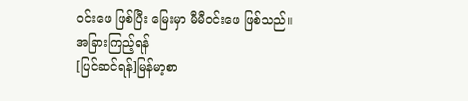ဝင်းဖေ ဖြစ်ပြီး မြေးမှာ မီမီဝင်းဖေ ဖြစ်သည်။
အခြားကြည့်ရန်
[ပြင်ဆင်ရန်]မြန်မာ့စာ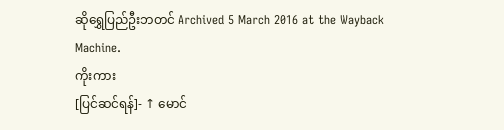ဆိုရွှေပြည်ဦးဘတင် Archived 5 March 2016 at the Wayback Machine.
ကိုးကား
[ပြင်ဆင်ရန်]- ↑ မောင်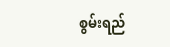စွမ်းရည်